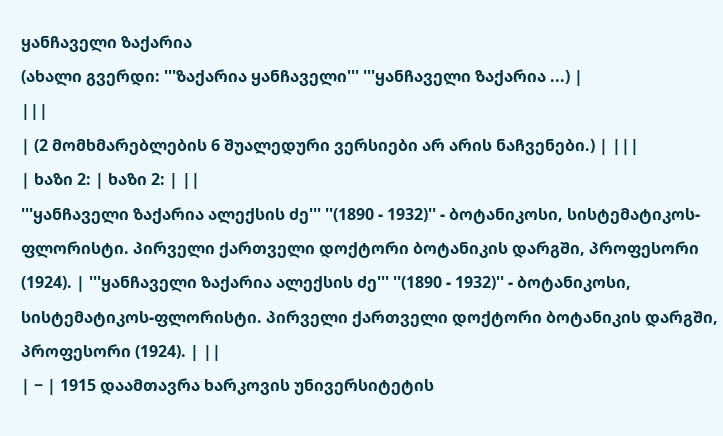ყანჩაველი ზაქარია
(ახალი გვერდი: '''ზაქარია ყანჩაველი''' '''ყანჩაველი ზაქარია ...) |
|||
| (2 მომხმარებლების 6 შუალედური ვერსიები არ არის ნაჩვენები.) | |||
| ხაზი 2: | ხაზი 2: | ||
'''ყანჩაველი ზაქარია ალექსის ძე''' ''(1890 - 1932)'' - ბოტანიკოსი, სისტემატიკოს-ფლორისტი. პირველი ქართველი დოქტორი ბოტანიკის დარგში, პროფესორი (1924). | '''ყანჩაველი ზაქარია ალექსის ძე''' ''(1890 - 1932)'' - ბოტანიკოსი, სისტემატიკოს-ფლორისტი. პირველი ქართველი დოქტორი ბოტანიკის დარგში, პროფესორი (1924). | ||
| − | 1915 დაამთავრა ხარკოვის უნივერსიტეტის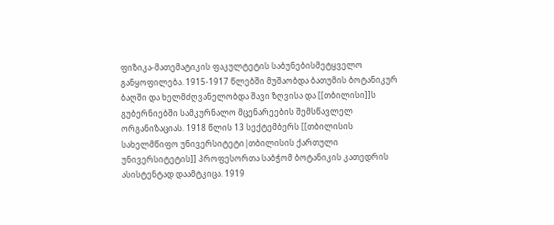ფიზიკა-მათემატიკის ფაკულტეტის საბუნებისმეტყველო განყოფილება. 1915-1917 წლებში მუშაობდა ბათუმის ბოტანიკურ ბაღში და ხელმძღვანელობდა შავი ზღვისა და [[თბილისი]]ს გუბერნიებში სამკურნალო მცენარეების შემსწავლელ ორგანიზაციას. 1918 წლის 13 სექტემბერს [[თბილისის სახელმწიფო უნივერსიტეტი|თბილისის ქართული უნივერსიტეტის]] პროფესორთა საბჭომ ბოტანიკის კათედრის ასისტენტად დაამტკიცა. 1919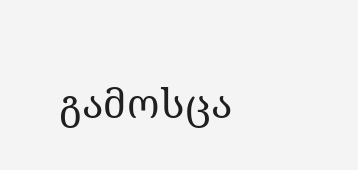გამოსცა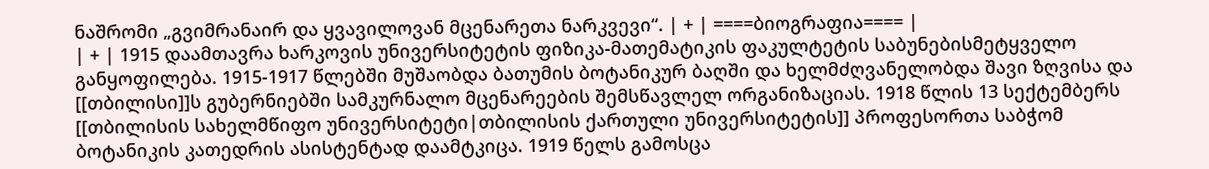ნაშრომი „გვიმრანაირ და ყვავილოვან მცენარეთა ნარკვევი“. | + | ====ბიოგრაფია==== |
| + | 1915 დაამთავრა ხარკოვის უნივერსიტეტის ფიზიკა-მათემატიკის ფაკულტეტის საბუნებისმეტყველო განყოფილება. 1915-1917 წლებში მუშაობდა ბათუმის ბოტანიკურ ბაღში და ხელმძღვანელობდა შავი ზღვისა და [[თბილისი]]ს გუბერნიებში სამკურნალო მცენარეების შემსწავლელ ორგანიზაციას. 1918 წლის 13 სექტემბერს [[თბილისის სახელმწიფო უნივერსიტეტი|თბილისის ქართული უნივერსიტეტის]] პროფესორთა საბჭომ ბოტანიკის კათედრის ასისტენტად დაამტკიცა. 1919 წელს გამოსცა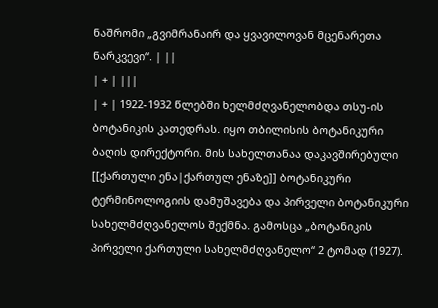ნაშრომი „გვიმრანაირ და ყვავილოვან მცენარეთა ნარკვევი“. | ||
| + | |||
| + | 1922-1932 წლებში ხელმძღვანელობდა თსუ-ის ბოტანიკის კათედრას. იყო თბილისის ბოტანიკური ბაღის დირექტორი. მის სახელთანაა დაკავშირებული [[ქართული ენა|ქართულ ენაზე]] ბოტანიკური ტერმინოლოგიის დამუშავება და პირველი ბოტანიკური სახელმძღვანელოს შექმნა. გამოსცა „ბოტანიკის პირველი ქართული სახელმძღვანელო“ 2 ტომად (1927).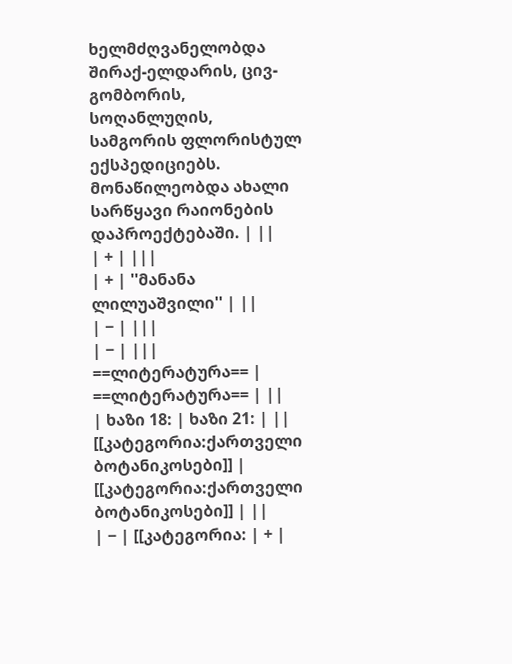ხელმძღვანელობდა შირაქ-ელდარის, ცივ-გომბორის, სოღანლუღის, სამგორის ფლორისტულ ექსპედიციებს. მონაწილეობდა ახალი სარწყავი რაიონების დაპროექტებაში. | ||
| + | |||
| + | ''მანანა ლილუაშვილი'' | ||
| − | |||
| − | |||
==ლიტერატურა== | ==ლიტერატურა== | ||
| ხაზი 18: | ხაზი 21: | ||
[[კატეგორია:ქართველი ბოტანიკოსები]] | [[კატეგორია:ქართველი ბოტანიკოსები]] | ||
| − | [[კატეგორია: | + |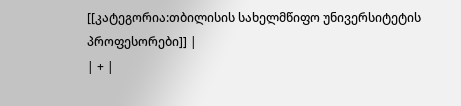[[კატეგორია:თბილისის სახელმწიფო უნივერსიტეტის პროფესორები]] |
| + |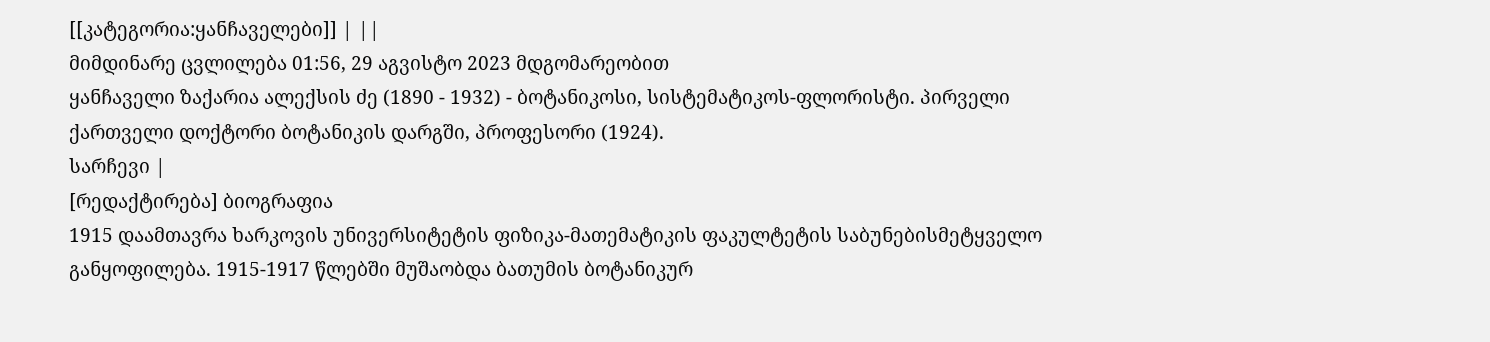[[კატეგორია:ყანჩაველები]] | ||
მიმდინარე ცვლილება 01:56, 29 აგვისტო 2023 მდგომარეობით
ყანჩაველი ზაქარია ალექსის ძე (1890 - 1932) - ბოტანიკოსი, სისტემატიკოს-ფლორისტი. პირველი ქართველი დოქტორი ბოტანიკის დარგში, პროფესორი (1924).
სარჩევი |
[რედაქტირება] ბიოგრაფია
1915 დაამთავრა ხარკოვის უნივერსიტეტის ფიზიკა-მათემატიკის ფაკულტეტის საბუნებისმეტყველო განყოფილება. 1915-1917 წლებში მუშაობდა ბათუმის ბოტანიკურ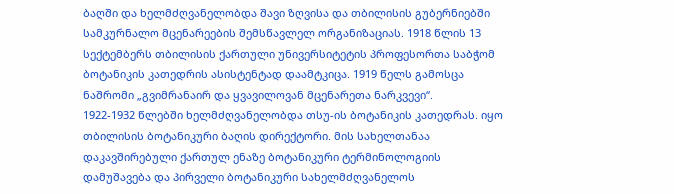ბაღში და ხელმძღვანელობდა შავი ზღვისა და თბილისის გუბერნიებში სამკურნალო მცენარეების შემსწავლელ ორგანიზაციას. 1918 წლის 13 სექტემბერს თბილისის ქართული უნივერსიტეტის პროფესორთა საბჭომ ბოტანიკის კათედრის ასისტენტად დაამტკიცა. 1919 წელს გამოსცა ნაშრომი „გვიმრანაირ და ყვავილოვან მცენარეთა ნარკვევი“.
1922-1932 წლებში ხელმძღვანელობდა თსუ-ის ბოტანიკის კათედრას. იყო თბილისის ბოტანიკური ბაღის დირექტორი. მის სახელთანაა დაკავშირებული ქართულ ენაზე ბოტანიკური ტერმინოლოგიის დამუშავება და პირველი ბოტანიკური სახელმძღვანელოს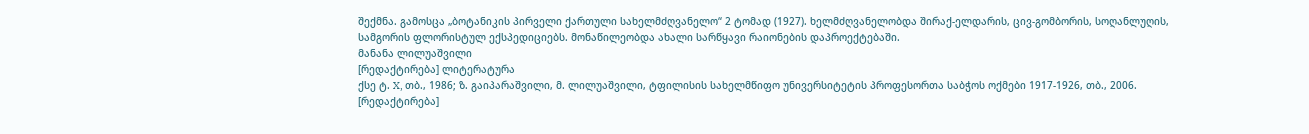შექმნა. გამოსცა „ბოტანიკის პირველი ქართული სახელმძღვანელო“ 2 ტომად (1927). ხელმძღვანელობდა შირაქ-ელდარის, ცივ-გომბორის, სოღანლუღის, სამგორის ფლორისტულ ექსპედიციებს. მონაწილეობდა ახალი სარწყავი რაიონების დაპროექტებაში.
მანანა ლილუაშვილი
[რედაქტირება] ლიტერატურა
ქსე ტ. X, თბ., 1986; ზ. გაიპარაშვილი, მ. ლილუაშვილი, ტფილისის სახელმწიფო უნივერსიტეტის პროფესორთა საბჭოს ოქმები 1917-1926, თბ., 2006.
[რედაქტირება]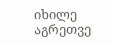იხილე აგრეთვე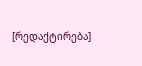[რედაქტირება]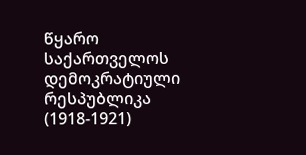წყარო
საქართველოს დემოკრატიული რესპუბლიკა (1918-1921)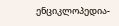ენციკლოპედია-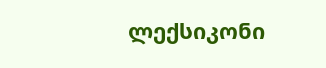ლექსიკონი